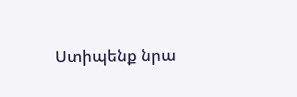Ստիպենք նրա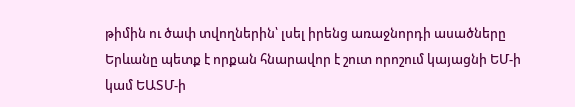թիմին ու ծափ տվողներին՝ լսել իրենց առաջնորդի ասածները Երևանը պետք է որքան հնարավոր է շուտ որոշում կայացնի ԵՄ-ի կամ ԵԱՏՄ-ի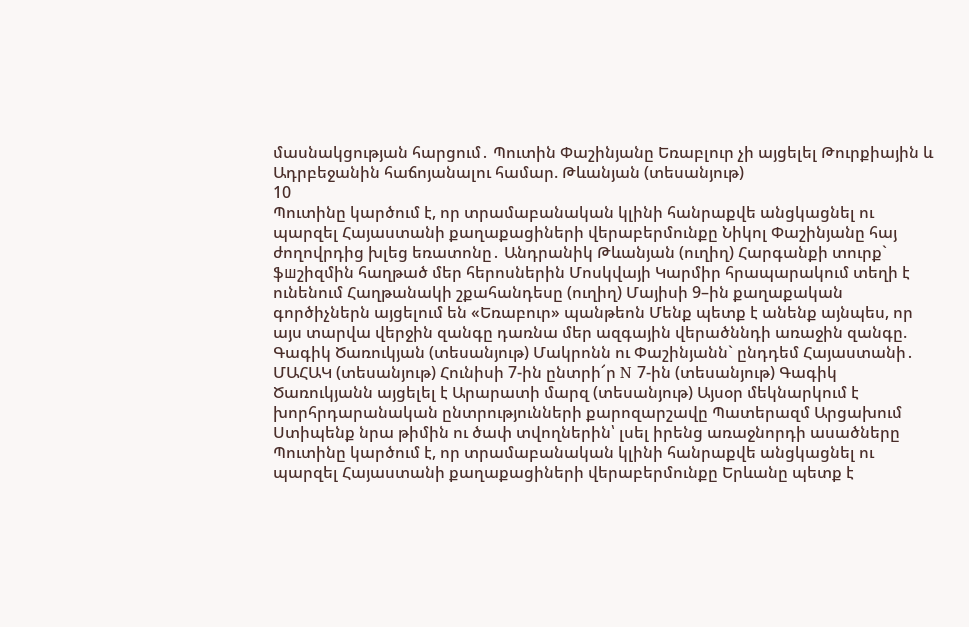մասնակցության հարցում․ Պուտին Փաշինյանը Եռաբլուր չի այցելել Թուրքիային և Ադրբեջանին հաճոյանալու համար. Թևանյան (տեսանյութ)
10
Պուտինը կարծում է, որ տրամաբանական կլինի հանրաքվե անցկացնել ու պարզել Հայաստանի քաղաքացիների վերաբերմունքը Նիկոլ Փաշինյանը հայ ժողովրդից խլեց եռատոնը․ Անդրանիկ Թևանյան (ուղիղ) Հարգանքի տուրք` ֆшշիզմին հաղթած մեր հերոսներին Մոսկվայի Կարմիր հրապարակում տեղի է ունենում Հաղթանակի շքահանդեսը (ուղիղ) Մայիսի 9–ին քաղաքական գործիչներն այցելում են «Եռաբուր» պանթեոն Մենք պետք է անենք այնպես, որ այս տարվա վերջին զանգը դառնա մեր ազգային վերածննդի առաջին զանգը. Գագիկ Ծառուկյան (տեսանյութ) Մակրոնն ու Փաշինյանն` ընդդեմ Հայաստանի․ ՄԱՀԱԿ (տեսանյութ) Հունիսի 7-ին ընտրի՜ր N 7-ին (տեսանյութ) Գագիկ Ծառուկյանն այցելել է Արարատի մարզ (տեսանյութ) Այսօր մեկնարկում է խորհրդարանական ընտրությունների քարոզարշավը Պատերազմ Արցախում
Ստիպենք նրա թիմին ու ծափ տվողներին՝ լսել իրենց առաջնորդի ասածները Պուտինը կարծում է, որ տրամաբանական կլինի հանրաքվե անցկացնել ու պարզել Հայաստանի քաղաքացիների վերաբերմունքը Երևանը պետք է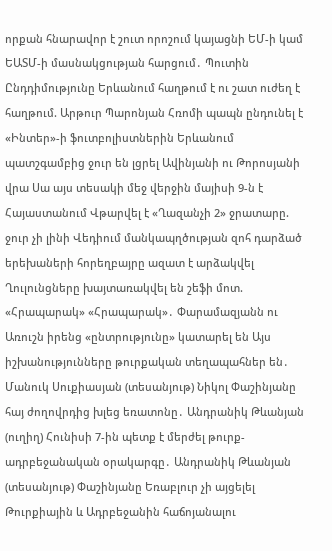որքան հնարավոր է շուտ որոշում կայացնի ԵՄ-ի կամ ԵԱՏՄ-ի մասնակցության հարցում․ Պուտին Ընդդիմությունը Երևանում հաղթում է ու շատ ուժեղ է հաղթում. Արթուր Պարոնյան Հռոմի պապն ընդունել է «Ինտեր»-ի ֆուտբոլիստներին Երևանում պատշգամբից ջուր են լցրել Ավինյանի ու Թորոսյանի վրա Սա այս տեսակի մեջ վերջին մայիսի 9-ն է Հայաստանում Վթարվել է «Ղազանչի 2» ջրատարը. ջուր չի լինի Վեդիում մանկապղծության զոհ դարձած երեխաների հորեղբայրը ազատ է արձակվել Ղուլունցները խայտառակվել են շեֆի մոտ. «Հրապարակ» «Հրապարակ»․ Փարամազյանն ու Առուշն իրենց «ընտրությունը» կատարել են Այս իշխանությունները թուրքական տեղապահներ են․ Մանուկ Սուքիասյան (տեսանյութ) Նիկոլ Փաշինյանը հայ ժողովրդից խլեց եռատոնը․ Անդրանիկ Թևանյան (ուղիղ) Հունիսի 7-ին պետք է մերժել թուրք-ադրբեջանական օրակարգը․ Անդրանիկ Թևանյան (տեսանյութ) Փաշինյանը Եռաբլուր չի այցելել Թուրքիային և Ադրբեջանին հաճոյանալու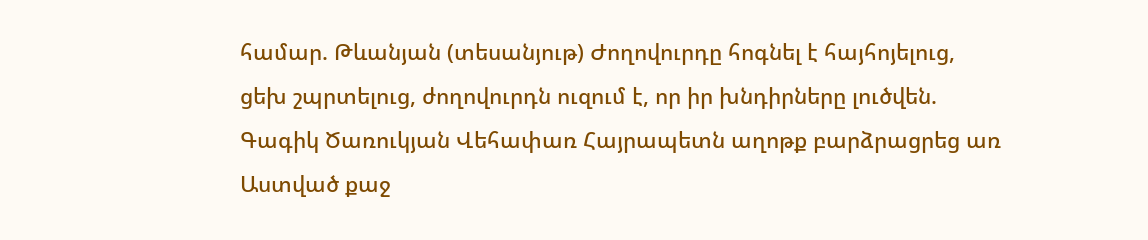համար. Թևանյան (տեսանյութ) Ժողովուրդը հոգնել է հայհոյելուց, ցեխ շպրտելուց, ժողովուրդն ուզում է, որ իր խնդիրները լուծվեն. Գագիկ Ծառուկյան Վեհափառ Հայրապետն աղոթք բարձրացրեց առ Աստված քաջ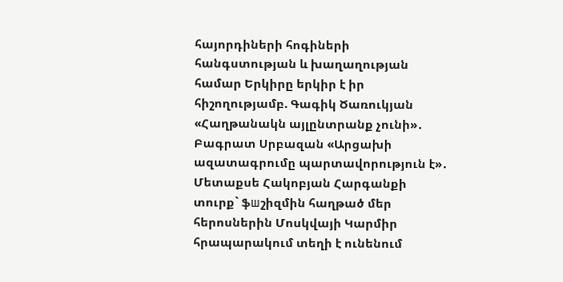հայորդիների հոգիների հանգստության և խաղաղության համար Երկիրը երկիր է իր հիշողությամբ. Գագիկ Ծառուկյան «Հաղթանակն այլընտրանք չունի»․ Բագրատ Սրբազան «Արցախի ազատագրումը պարտավորություն է»․ Մետաքսե Հակոբյան Հարգանքի տուրք` ֆшշիզմին հաղթած մեր հերոսներին Մոսկվայի Կարմիր հրապարակում տեղի է ունենում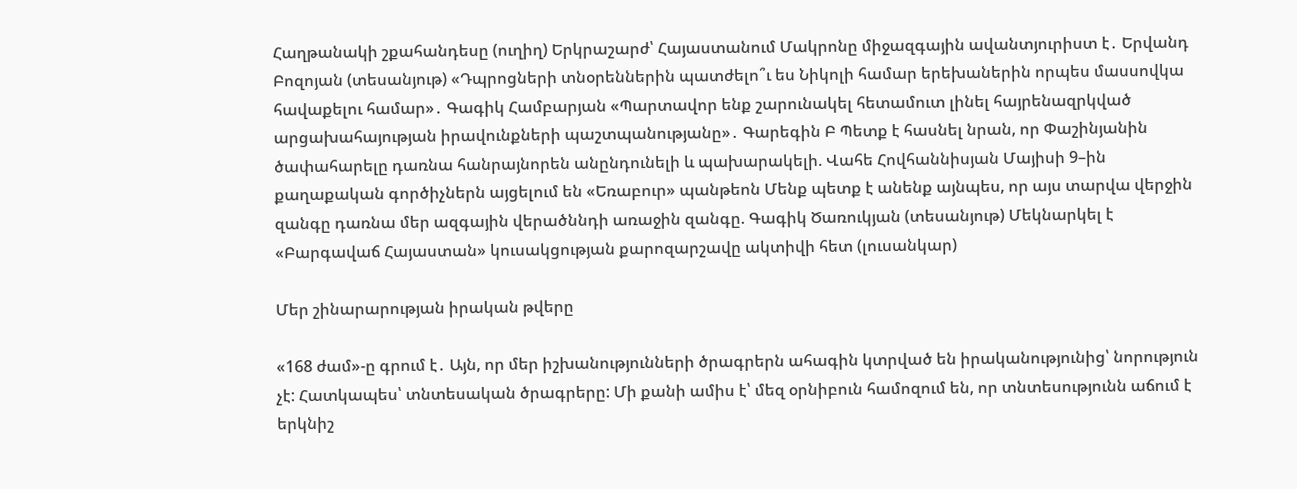Հաղթանակի շքահանդեսը (ուղիղ) Երկրաշարժ՝ Հայաստանում Մակրոնը միջազգային ավանտյուրիստ է․ Երվանդ Բոզոյան (տեսանյութ) «Դպրոցների տնօրեններին պատժելո՞ւ ես Նիկոլի համար երեխաներին որպես մասսովկա հավաքելու համար»․ Գագիկ Համբարյան «Պարտավոր ենք շարունակել հետամուտ լինել հայրենազրկված արցախահայության իրավունքների պաշտպանությանը»․ Գարեգին Բ Պետք է հասնել նրան, որ Փաշինյանին ծափահարելը դառնա հանրայնորեն անընդունելի և պախարակելի. Վահե Հովհաննիսյան Մայիսի 9–ին քաղաքական գործիչներն այցելում են «Եռաբուր» պանթեոն Մենք պետք է անենք այնպես, որ այս տարվա վերջին զանգը դառնա մեր ազգային վերածննդի առաջին զանգը. Գագիկ Ծառուկյան (տեսանյութ) Մեկնարկել է «Բարգավաճ Հայաստան» կուսակցության քարոզարշավը ակտիվի հետ (լուսանկար)

Մեր շինարարության իրական թվերը

«168 ժամ»-ը գրում է․ Այն, որ մեր իշխանությունների ծրագրերն ահագին կտրված են իրականությունից՝ նորություն չէ: Հատկապես՝ տնտեսական ծրագրերը: Մի քանի ամիս է՝ մեզ օրնիբուն համոզում են, որ տնտեսությունն աճում է երկնիշ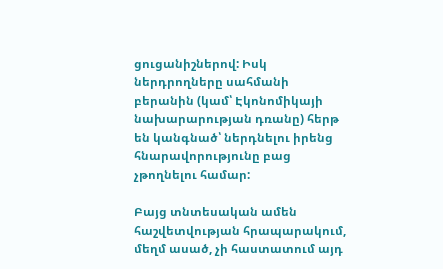ցուցանիշներով: Իսկ ներդրողները սահմանի բերանին (կամ՝ Էկոնոմիկայի նախարարության դռանը) հերթ են կանգնած՝ ներդնելու իրենց հնարավորությունը բաց չթողնելու համար:

Բայց տնտեսական ամեն հաշվետվության հրապարակում, մեղմ ասած, չի հաստատում այդ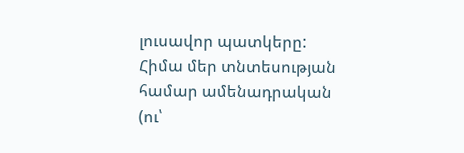լուսավոր պատկերը: Հիմա մեր տնտեսության համար ամենադրական (ու՝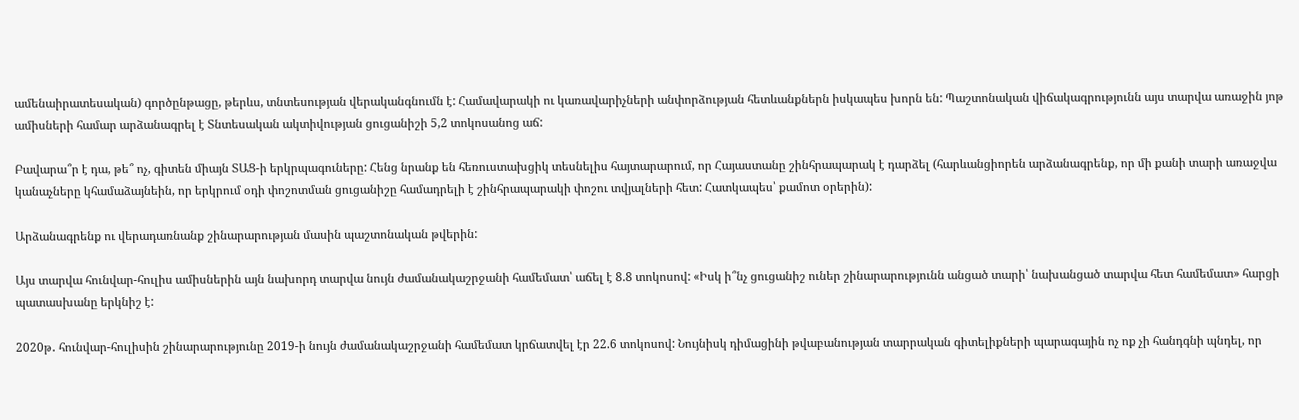ամենաիրատեսական) գործընթացը, թերևս, տնտեսության վերականգնումն է: Համավարակի ու կառավարիչների անփորձության հետևանքներն իսկապես խորն են: Պաշտոնական վիճակագրությունն այս տարվա առաջին յոթ ամիսների համար արձանագրել է Տնտեսական ակտիվության ցուցանիշի 5,2 տոկոսանոց աճ:

Բավարա՞ր է դա, թե՞ ոչ, գիտեն միայն ՏԱՑ-ի երկրպագուները: Հենց նրանք են հեռուստախցիկ տեսնելիս հայտարարում, որ Հայաստանը շինհրապարակ է դարձել (հարևանցիորեն արձանագրենք, որ մի քանի տարի առաջվա կանաչները կհամաձայնեին, որ երկրում օդի փոշոտման ցուցանիշը համադրելի է շինհրապարակի փոշու տվյալների հետ: Հատկապես՝ քամոտ օրերին):

Արձանագրենք ու վերադառնանք շինարարության մասին պաշտոնական թվերին:

Այս տարվա հունվար-հուլիս ամիսներին այն նախորդ տարվա նույն ժամանակաշրջանի համեմատ՝ աճել է 8.8 տոկոսով: «Իսկ ի՞նչ ցուցանիշ ուներ շինարարությունն անցած տարի՝ նախանցած տարվա հետ համեմատ» հարցի պատասխանը երկնիշ է:

2020թ․ հունվար-հուլիսին շինարարությունը 2019-ի նույն ժամանակաշրջանի համեմատ կրճատվել էր 22.6 տոկոսով: Նույնիսկ դիմացինի թվաբանության տարրական գիտելիքների պարագային ոչ ոք չի հանդգնի պնդել, որ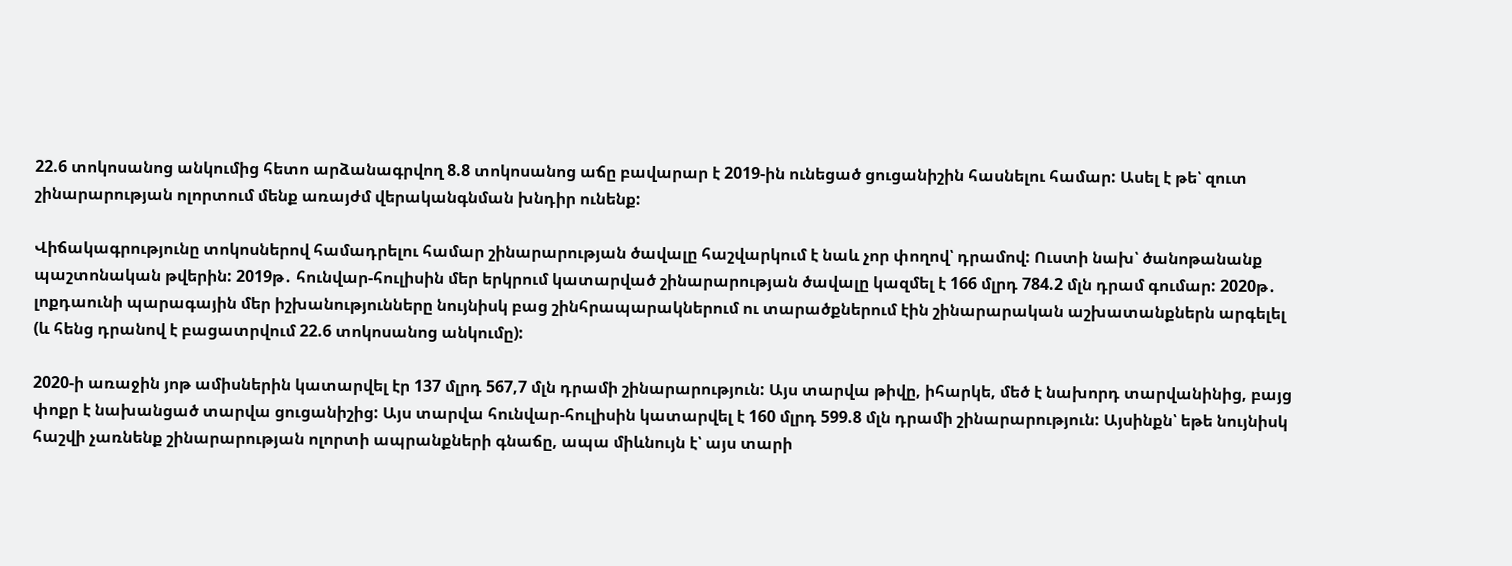22.6 տոկոսանոց անկումից հետո արձանագրվող 8.8 տոկոսանոց աճը բավարար է 2019-ին ունեցած ցուցանիշին հասնելու համար: Ասել է թե՝ զուտ շինարարության ոլորտում մենք առայժմ վերականգնման խնդիր ունենք:

Վիճակագրությունը տոկոսներով համադրելու համար շինարարության ծավալը հաշվարկում է նաև չոր փողով՝ դրամով: Ուստի նախ՝ ծանոթանանք պաշտոնական թվերին: 2019թ․ հունվար-հուլիսին մեր երկրում կատարված շինարարության ծավալը կազմել է 166 մլրդ 784.2 մլն դրամ գումար: 2020թ․ լոքդաունի պարագային մեր իշխանությունները նույնիսկ բաց շինհրապարակներում ու տարածքներում էին շինարարական աշխատանքներն արգելել (և հենց դրանով է բացատրվում 22.6 տոկոսանոց անկումը):

2020-ի առաջին յոթ ամիսներին կատարվել էր 137 մլրդ 567,7 մլն դրամի շինարարություն: Այս տարվա թիվը, իհարկե, մեծ է նախորդ տարվանինից, բայց փոքր է նախանցած տարվա ցուցանիշից: Այս տարվա հունվար-հուլիսին կատարվել է 160 մլրդ 599.8 մլն դրամի շինարարություն: Այսինքն՝ եթե նույնիսկ հաշվի չառնենք շինարարության ոլորտի ապրանքների գնաճը, ապա միևնույն է՝ այս տարի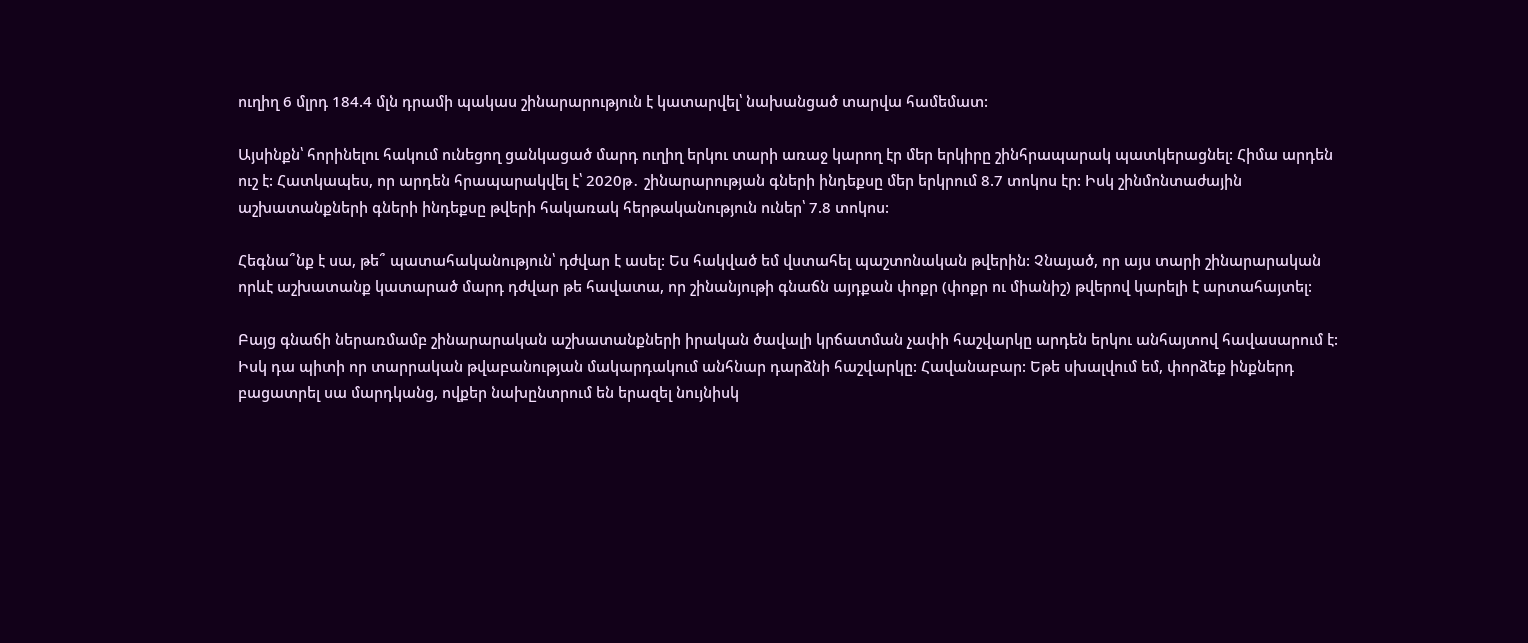ուղիղ 6 մլրդ 184.4 մլն դրամի պակաս շինարարություն է կատարվել՝ նախանցած տարվա համեմատ:

Այսինքն՝ հորինելու հակում ունեցող ցանկացած մարդ ուղիղ երկու տարի առաջ կարող էր մեր երկիրը շինհրապարակ պատկերացնել: Հիմա արդեն ուշ է: Հատկապես, որ արդեն հրապարակվել է՝ 2020թ․ շինարարության գների ինդեքսը մեր երկրում 8.7 տոկոս էր: Իսկ շինմոնտաժային աշխատանքների գների ինդեքսը թվերի հակառակ հերթականություն ուներ՝ 7.8 տոկոս:

Հեգնա՞նք է սա, թե՞ պատահականություն՝ դժվար է ասել: Ես հակված եմ վստահել պաշտոնական թվերին: Չնայած, որ այս տարի շինարարական որևէ աշխատանք կատարած մարդ դժվար թե հավատա, որ շինանյութի գնաճն այդքան փոքր (փոքր ու միանիշ) թվերով կարելի է արտահայտել:

Բայց գնաճի ներառմամբ շինարարական աշխատանքների իրական ծավալի կրճատման չափի հաշվարկը արդեն երկու անհայտով հավասարում է: Իսկ դա պիտի որ տարրական թվաբանության մակարդակում անհնար դարձնի հաշվարկը: Հավանաբար: Եթե սխալվում եմ, փորձեք ինքներդ բացատրել սա մարդկանց, ովքեր նախընտրում են երազել նույնիսկ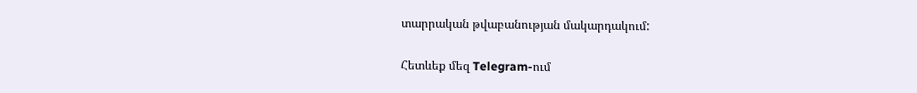տարրական թվաբանության մակարդակում:

Հետևեք մեզ Telegram-ում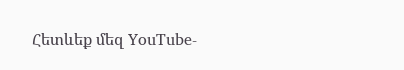Հետևեք մեզ YouTube-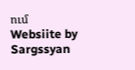ում
Websiite by Sargssyan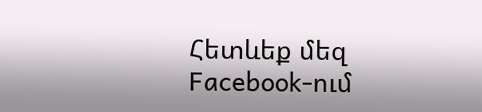Հետևեք մեզ Facebook-ում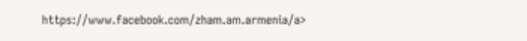https://www.facebook.com/zham.am.armenia/a>